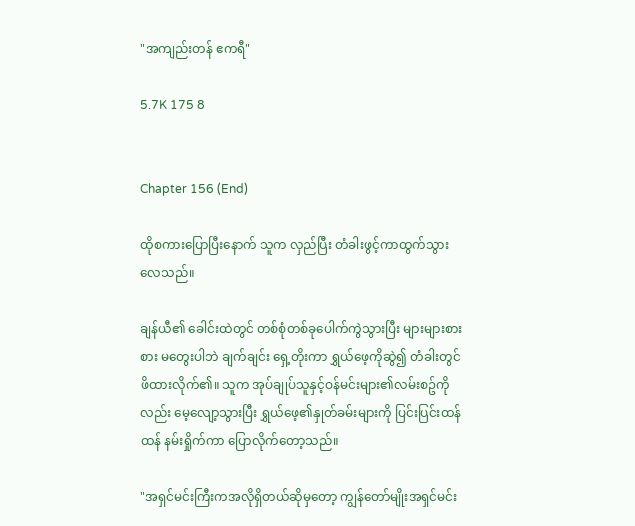"အကျည်းတန် ဧကရီ"

5.7K 175 8


Chapter 156 (End)

ထိုစကားပြောပြီးနောက် သူက လှည်ပြီး တံခါးဖွင့်ကာထွက်သွားလေသည်။

ချန်ယီ၏ ခေါင်းထဲတွင် တစ်စုံတစ်ခုပေါက်ကွဲသွားပြီး များများစားစား မတွေးပါဘဲ ချက်ချင်း ရှေ့တိုးကာ ရွှယ်ဖေ့ကိုဆွဲ၍ တံခါးတွင်ဖိထားလိုက်၏။ သူက အုပ်ချုပ်သူနှင့်ဝန်မင်းများ၏လမ်းစဥ်ကိုလည်း မေ့လျော့သွားပြီး ရွှယ်ဖေ့၏နှုတ်ခမ်းများကို ပြင်းပြင်းထန်ထန် နမ်းရှိုက်ကာ ပြောလိုက်တော့သည်။

"အရှင်မင်းကြီးကအလိုရှိတယ်ဆိုမှတော့ ကျွန်တော်မျိုးအရှင်မင်း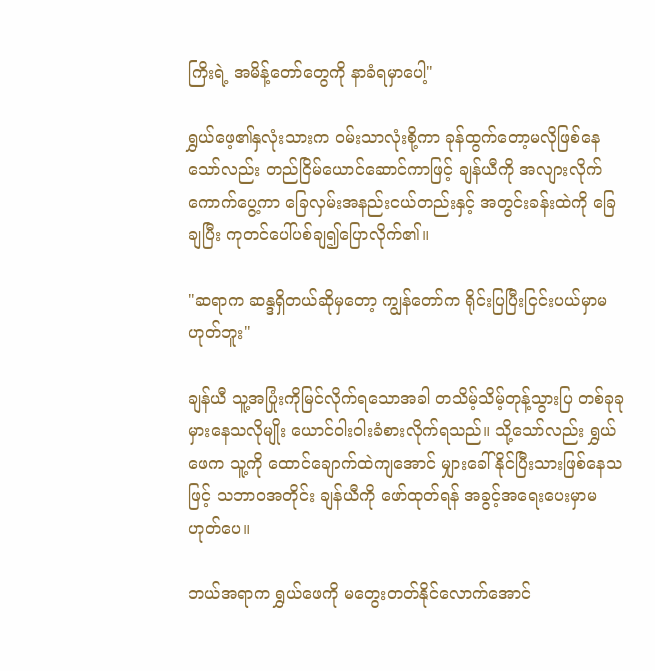ကြိးရဲ့ အမိန့်တော်တွေကို နာခံရမှာပေါ့"

ရွှယ်ဖေ့၏နှလုံးသားက ဝမ်းသာလုံးစို့ကာ ခုန်ထွက်တော့မလိုဖြစ်နေသော်လည်း တည်ငြိမ်ယောင်ဆောင်ကာဖြင့် ချန်ယီကို အလျားလိုက် ကောက်ပွေ့ကာ ခြေလှမ်းအနည်းငယ်တည်းနှင့် အတွင်းခန်းထဲကို ခြေချပြီး ကုတင်ပေါ်ပစ်ချ၍ပြောလိုက်၏။

"ဆရာက ဆန္ဒရှိတယ်ဆိုမှတော့ ကျွန်တော်က ရိုင်းပြပြီးငြင်းပယ်မှာမဟုတ်ဘူး"

ချန်ယီ သူ့အပြုံးကိုမြင်လိုက်ရသောအခါ တသိမ့်သိမ့်တုန့်သွားပြ တစ်ခုခုမှားနေသလိုမျိုး ယောင်ဝါးဝါးခံစားလိုက်ရသည်။ သို့သော်လည်း ရွှယ်ဖေက သူ့ကို ထောင်ချောက်ထဲကျအောင် မျှားခေါ်နိုင်ပြီးသားဖြစ်နေသဖြင့် သဘာဝအတိုင်း ချန်ယီကို ဖော်ထုတ်ရန် အခွင့်အရေးပေးမှာမဟုတ်ပေ။

ဘယ်အရာက ရွှယ်ဖေကို မတွေးတတ်နိုင်လောက်အောင်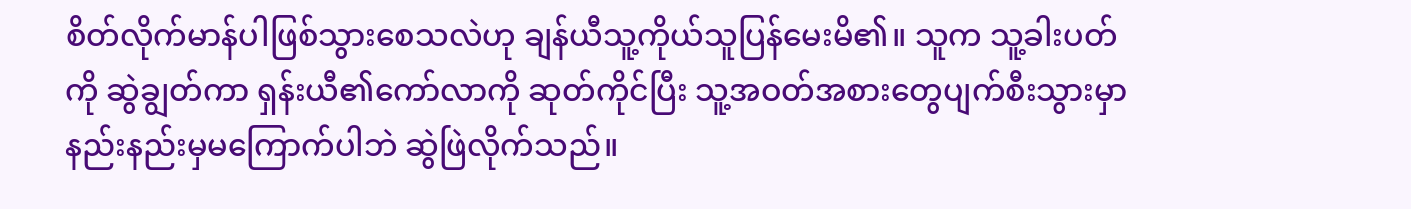စိတ်လိုက်မာန်ပါဖြစ်သွားစေသလဲဟု ချန်ယီသူ့ကိုယ်သူပြန်မေးမိ၏။ သူက သူ့ခါးပတ်ကို ဆွဲချွတ်ကာ ရှန်းယီ၏ကော်လာကို ဆုတ်ကိုင်ပြီး သူ့အဝတ်အစားတွေပျက်စီးသွားမှာ နည်းနည်းမှမကြောက်ပါဘဲ ဆွဲဖြဲလိုက်သည်။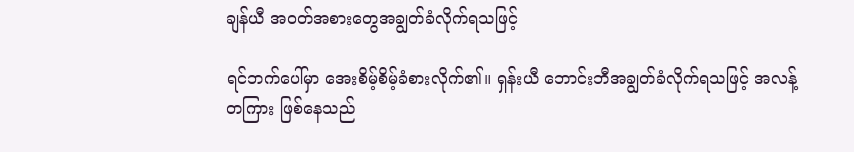ချန်ယီ အဝတ်အစားတွေအချွတ်ခံလိုက်ရသဖြင့်

ရင်ဘက်ပေါ်မှာ အေးစိမ့်စိမ့်ခံစားလိုက်၏။ ရှန်းယီ ဘောင်းဘီအချွတ်ခံလိုက်ရသဖြင့် အလန့်တကြား ဖြစ်နေသည်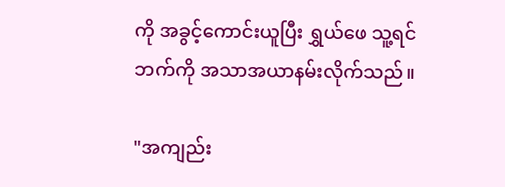ကို အခွင့်ကောင်းယူပြီး ရွှယ်ဖေ သူ့ရင်ဘက်ကို အသာအယာနမ်းလိုက်သည်။

"အကျည်း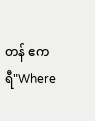တန် ဧကရီ"Where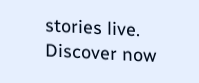stories live. Discover now